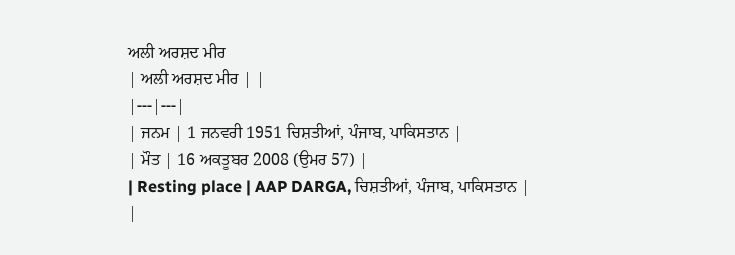ਅਲੀ ਅਰਸ਼ਦ ਮੀਰ
| ਅਲੀ ਅਰਸ਼ਦ ਮੀਰ | |
|---|---|
| ਜਨਮ | 1 ਜਨਵਰੀ 1951 ਚਿਸ਼ਤੀਆਂ, ਪੰਜਾਬ, ਪਾਕਿਸਤਾਨ |
| ਮੌਤ | 16 ਅਕਤੂਬਰ 2008 (ਉਮਰ 57) |
| Resting place | AAP DARGA, ਚਿਸ਼ਤੀਆਂ, ਪੰਜਾਬ, ਪਾਕਿਸਤਾਨ |
|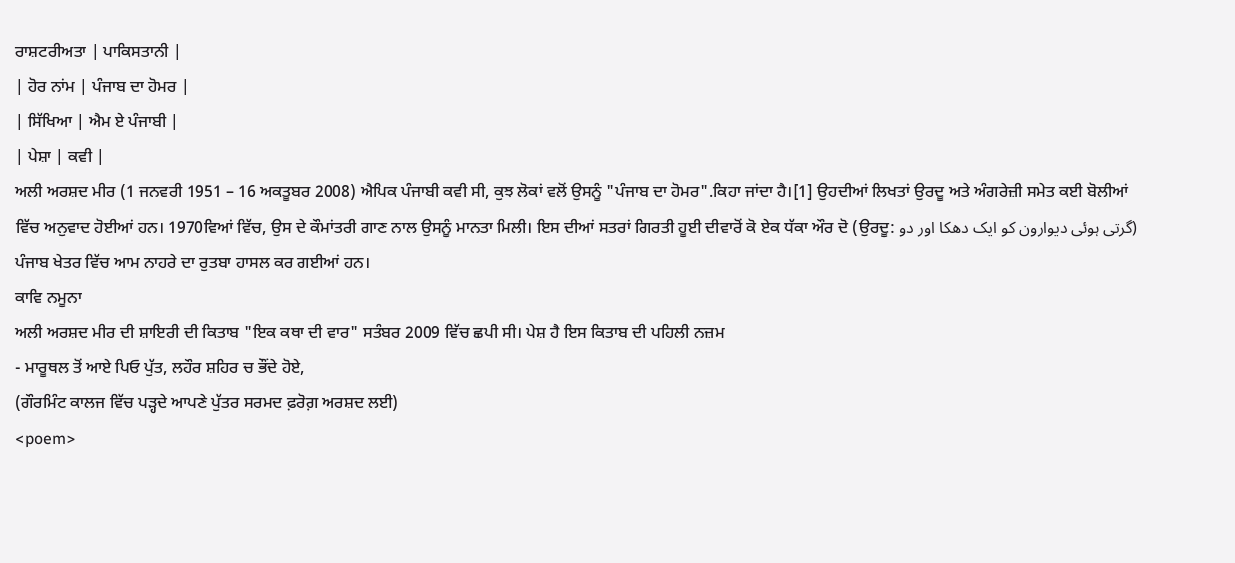ਰਾਸ਼ਟਰੀਅਤਾ | ਪਾਕਿਸਤਾਨੀ |
| ਹੋਰ ਨਾਂਮ | ਪੰਜਾਬ ਦਾ ਹੋਮਰ |
| ਸਿੱਖਿਆ | ਐਮ ਏ ਪੰਜਾਬੀ |
| ਪੇਸ਼ਾ | ਕਵੀ |
ਅਲੀ ਅਰਸ਼ਦ ਮੀਰ (1 ਜਨਵਰੀ 1951 – 16 ਅਕਤੂਬਰ 2008) ਐਪਿਕ ਪੰਜਾਬੀ ਕਵੀ ਸੀ, ਕੁਝ ਲੋਕਾਂ ਵਲੋਂ ਉਸਨੂੰ "ਪੰਜਾਬ ਦਾ ਹੋਮਰ".ਕਿਹਾ ਜਾਂਦਾ ਹੈ।[1] ਉਹਦੀਆਂ ਲਿਖਤਾਂ ਉਰਦੂ ਅਤੇ ਅੰਗਰੇਜ਼ੀ ਸਮੇਤ ਕਈ ਬੋਲੀਆਂ ਵਿੱਚ ਅਨੁਵਾਦ ਹੋਈਆਂ ਹਨ। 1970ਵਿਆਂ ਵਿੱਚ, ਉਸ ਦੇ ਕੌਮਾਂਤਰੀ ਗਾਣ ਨਾਲ ਉਸਨੂੰ ਮਾਨਤਾ ਮਿਲੀ। ਇਸ ਦੀਆਂ ਸਤਰਾਂ ਗਿਰਤੀ ਹੂਈ ਦੀਵਾਰੋਂ ਕੋ ਏਕ ਧੱਕਾ ਔਰ ਦੋ (ਉਰਦੂ: گرتی ہوئی دیوارون کو ایک دھکا اور دو) ਪੰਜਾਬ ਖੇਤਰ ਵਿੱਚ ਆਮ ਨਾਹਰੇ ਦਾ ਰੁਤਬਾ ਹਾਸਲ ਕਰ ਗਈਆਂ ਹਨ।
ਕਾਵਿ ਨਮੂਨਾ
ਅਲੀ ਅਰਸ਼ਦ ਮੀਰ ਦੀ ਸ਼ਾਇਰੀ ਦੀ ਕਿਤਾਬ "ਇਕ ਕਥਾ ਦੀ ਵਾਰ" ਸਤੰਬਰ 2009 ਵਿੱਚ ਛਪੀ ਸੀ। ਪੇਸ਼ ਹੈ ਇਸ ਕਿਤਾਬ ਦੀ ਪਹਿਲੀ ਨਜ਼ਮ
- ਮਾਰੂਥਲ ਤੋਂ ਆਏ ਪਿਓ ਪੁੱਤ, ਲਹੌਰ ਸ਼ਹਿਰ ਚ ਭੌਂਦੇ ਹੋਏ,
(ਗੌਰਮਿੰਟ ਕਾਲਜ ਵਿੱਚ ਪੜ੍ਹਦੇ ਆਪਣੇ ਪੁੱਤਰ ਸਰਮਦ ਫ਼ਰੋਗ਼ ਅਰਸ਼ਦ ਲਈ)
<poem>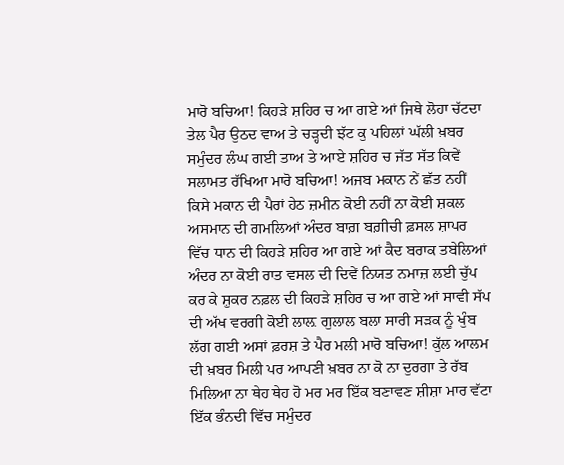ਮਾਰੋ ਬਚਿਆ! ਕਿਹੜੇ ਸ਼ਹਿਰ ਚ ਆ ਗਏ ਆਂ ਜਿਥੇ ਲੋਹਾ ਚੱਟਦਾ ਤੇਲ ਪੈਰ ਉਠਦ ਵਾਅ ਤੇ ਚੜ੍ਹਦੀ ਝੱਟ ਕੁ ਪਹਿਲਾਂ ਘੱਲੀ ਖ਼ਬਰ ਸਮੁੰਦਰ ਲੰਘ ਗਈ ਤਾਅ ਤੇ ਆਏ ਸ਼ਹਿਰ ਚ ਜੱਤ ਸੱਤ ਕਿਵੇਂ ਸਲਾਮਤ ਰੱਖਿਆ ਮਾਰੋ ਬਚਿਆ! ਅਜਬ ਮਕਾਨ ਨੇਂ ਛੱਤ ਨਹੀਂ ਕਿਸੇ ਮਕਾਨ ਦੀ ਪੈਰਾਂ ਹੇਠ ਜ਼ਮੀਨ ਕੋਈ ਨਹੀਂ ਨਾ ਕੋਈ ਸ਼ਕਲ ਅਸਮਾਨ ਦੀ ਗਮਲਿਆਂ ਅੰਦਰ ਬਾਗ਼ ਬਗ਼ੀਚੀ ਫ਼ਸਲ ਸ਼ਾਪਰ ਵਿੱਚ ਧਾਨ ਦੀ ਕਿਹੜੇ ਸ਼ਹਿਰ ਆ ਗਏ ਆਂ ਕੈਦ ਬਰਾਕ ਤਬੇਲਿਆਂ ਅੰਦਰ ਨਾ ਕੋਈ ਰਾਤ ਵਸਲ ਦੀ ਦਿਵੇਂ ਨਿਯਤ ਨਮਾਜ਼ ਲਈ ਚੁੱਪ ਕਰ ਕੇ ਸ਼ੁਕਰ ਨਫ਼ਲ ਦੀ ਕਿਹੜੇ ਸ਼ਹਿਰ ਚ ਆ ਗਏ ਆਂ ਸਾਵੀ ਸੱਪ ਦੀ ਅੱਖ ਵਰਗੀ ਕੋਈ ਲਾਲ਼ ਗੁਲਾਲ ਬਲਾ ਸਾਰੀ ਸੜਕ ਨੂੰ ਖੁੰਬ ਲੱਗ ਗਈ ਅਸਾਂ ਫ਼ਰਸ਼ ਤੇ ਪੈਰ ਮਲੀ ਮਾਰੋ ਬਚਿਆ! ਕੁੱਲ ਆਲਮ ਦੀ ਖ਼ਬਰ ਮਿਲੀ ਪਰ ਆਪਣੀ ਖ਼ਬਰ ਨਾ ਕੋ ਨਾ ਦੁਰਗਾ ਤੇ ਰੱਬ ਮਿਲਿਆ ਨਾ ਥੇਹ ਥੇਹ ਹੋ ਮਰ ਮਰ ਇੱਕ ਬਣਾਵਣ ਸ਼ੀਸ਼ਾ ਮਾਰ ਵੱਟਾ ਇੱਕ ਭੰਨਦੀ ਵਿੱਚ ਸਮੁੰਦਰ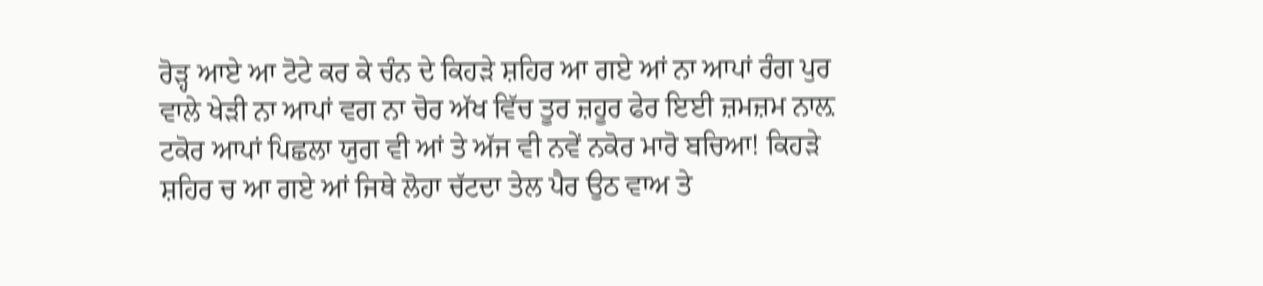ਰੋੜ੍ਹ ਆਏ ਆ ਟੋਟੇ ਕਰ ਕੇ ਚੰਨ ਦੇ ਕਿਹੜੇ ਸ਼ਹਿਰ ਆ ਗਏ ਆਂ ਨਾ ਆਪਾਂ ਰੰਗ ਪੁਰ ਵਾਲੇ ਖੇੜੀ ਨਾ ਆਪਾਂ ਵਗ ਨਾ ਚੋਰ ਅੱਖ ਵਿੱਚ ਤੂਰ ਜ਼ਹੂਰ ਫੇਰ ਇਈ ਜ਼ਮਜ਼ਮ ਨਾਲ਼ ਟਕੋਰ ਆਪਾਂ ਪਿਛਲਾ ਯੁਗ ਵੀ ਆਂ ਤੇ ਅੱਜ ਵੀ ਨਵੇਂ ਨਕੋਰ ਮਾਰੋ ਬਚਿਆ! ਕਿਹੜੇ ਸ਼ਹਿਰ ਚ ਆ ਗਏ ਆਂ ਜਿਥੇ ਲੋਹਾ ਚੱਟਦਾ ਤੇਲ ਪੈਰ ਉਠ ਵਾਅ ਤੇ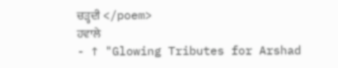ਚੜ੍ਹਦੀ </poem>
ਹਵਾਲੇ
- ↑ "Glowing Tributes for Arshad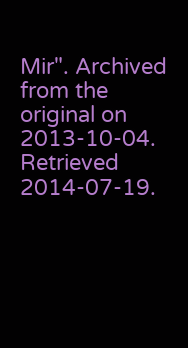Mir". Archived from the original on 2013-10-04. Retrieved 2014-07-19.